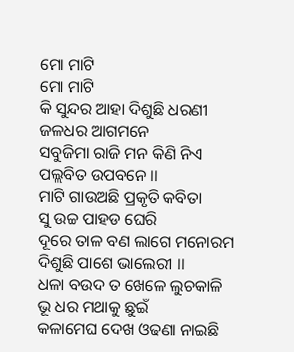ମୋ ମାଟି
ମୋ ମାଟି
କି ସୁନ୍ଦର ଆହା ଦିଶୁଛି ଧରଣୀ
ଜଳଧର ଆଗମନେ
ସବୁଜିମା ରାଜି ମନ କିଣି ନିଏ
ପଲ୍ଲବିତ ଉପବନେ ।।
ମାଟି ଗାଉଅଛି ପ୍ରକୃତି କବିତା
ସୁ ଉଚ୍ଚ ପାହଡ ଘେରି
ଦୂରେ ତାଳ ବଣ ଲାଗେ ମନୋରମ
ଦିଶୁଛି ପାଶେ ଭାଲେରୀ ।।
ଧଳା ବଉଦ ତ ଖେଳେ ଲୁଚକାଳି
ଭୂ ଧର ମଥାକୁ ଛୁଇଁ
କଳାମେଘ ଦେଖ ଓଢଣା ନାଇଛି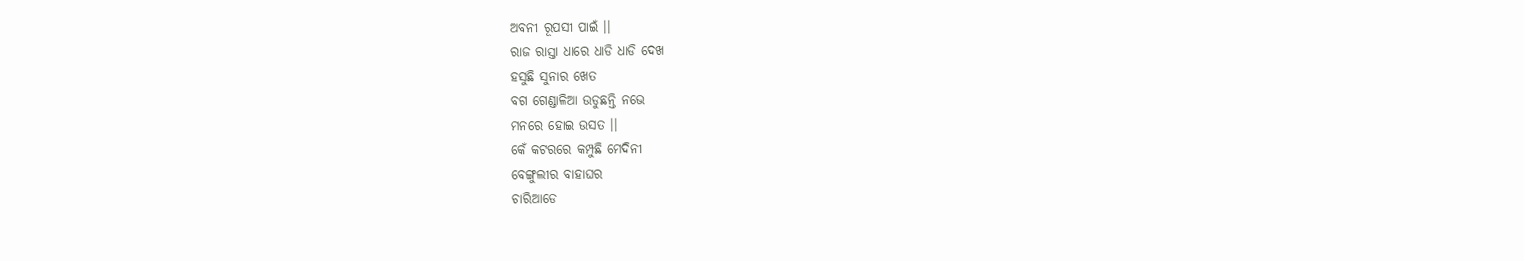ଅବନୀ ରୂପସୀ ପାଇଁ ।।
ରାଜ ରାସ୍ତା ଧାରେ ଧାଡି ଧାଡି ଦେଖ
ହସୁଛି ସୁନାର ଖେତ
ବଗ ଗେଣ୍ଡାଳିଆ ଉଡୁଛନ୍ତି ନଭେ
ମନରେ ହୋଇ ଉସତ ।।
କେଁ କଟରରେ କମ୍ପୁଛି ମେଦିନୀ
ବେଙ୍ଗୁଲୀର ବାହାଘର
ଚାରିଆଡେ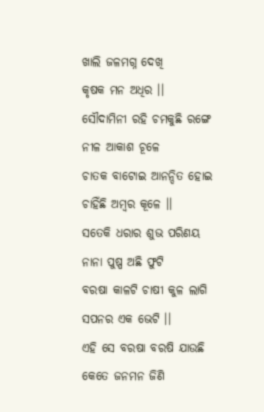ଖାଲି ଜଳମଗ୍ନ ଦେଖି
କୃଷକ ମନ ଅଧିର ।।
ସୌଦାମିନୀ ରହି ଚମକୁଛି ରଙ୍ଗେ
ନୀଳ ଆକାଶ ଚୂଳେ
ଚାତକ ବାଟୋଇ ଆନନ୍ଦିତ ହୋଇ
ଚାହିଁଛି ଅମ୍ବର କୂଳେ ।।
ସତେକି ଧରାର ଶୁଭ ପରିଣୟ
ନାନା ପୁଷ୍ପ ଅଛି ଫୁଟି
ବରଷା କାଳଟି ଚାଷୀ କୁଳ ଲାଗି
ସପନର ଏକ ଭେଟି ।।
ଏହି ସେ ବରଷା ବରଷି ଯାଉଛି
କେତେ ଜନମନ ଜିଣି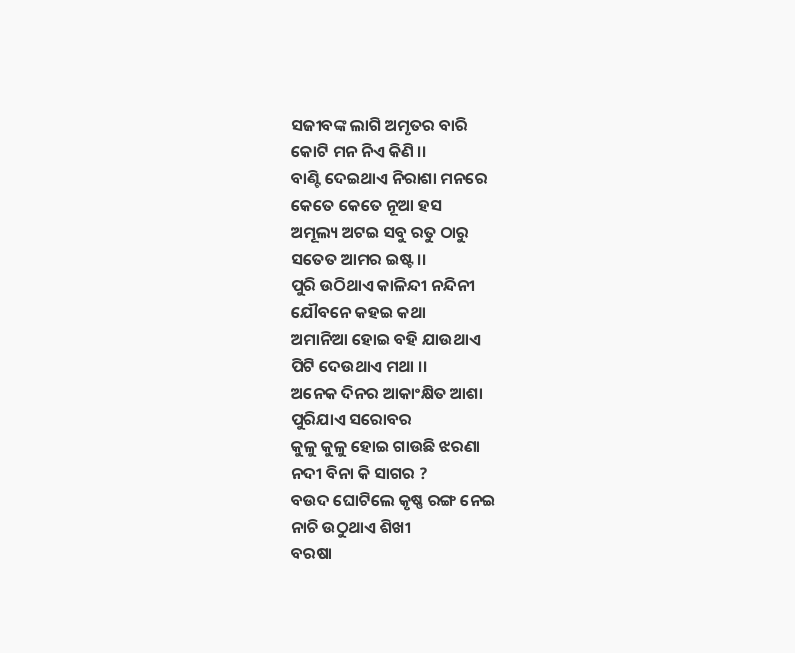ସଜୀବଙ୍କ ଲାଗି ଅମୃତର ବାରି
କୋଟି ମନ ନିଏ କିଣି ।।
ବାଣ୍ଟି ଦେଇଥାଏ ନିରାଶା ମନରେ
କେତେ କେତେ ନୂଆ ହସ
ଅମୂଲ୍ୟ ଅଟଇ ସବୁ ରତୁ ଠାରୁ
ସତେତ ଆମର ଇଷ୍ଟ ।।
ପୁରି ଉଠିଥାଏ କାଳିନ୍ଦୀ ନନ୍ଦିନୀ
ଯୌବନେ କହଇ କଥା
ଅମାନିଆ ହୋଇ ବହି ଯାଉଥାଏ
ପିଟି ଦେଉଥାଏ ମଥା ।।
ଅନେକ ଦିନର ଆକାଂକ୍ଷିତ ଆଶା
ପୁରିଯାଏ ସରୋବର
କୁଳୁ କୁଳୁ ହୋଇ ଗାଉଛି ଝରଣା
ନଦୀ ବିନା କି ସାଗର ?
ବଉଦ ଘୋଟିଲେ କୃଷ୍ଣ ରଙ୍ଗ ନେଇ
ନାଚି ଉଠୁଥାଏ ଶିଖୀ
ବରଷା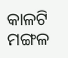କାଳଟି ମଙ୍ଗଳ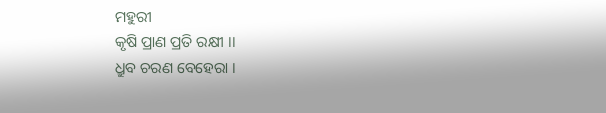ମହୁରୀ
କୃଷି ପ୍ରାଣ ପ୍ରତି ରକ୍ଷୀ ।।
ଧ୍ରୁବ ଚରଣ ବେହେରା ।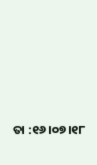ତା :୧୬।୦୭।୧୮